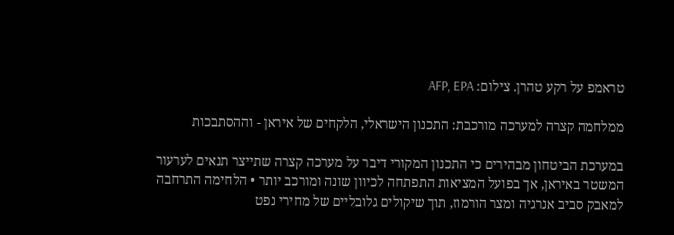טראמפ על רקע טהרן. צילום: AFP, EPA

ממלחמה קצרה למערכה מורכבת: התכנון הישראלי, הלקחים של איראן - וההסתבכות

במערכת הביטחון מבהירים כי התכנון המקורי דיבר על מערכה קצרה שתייצר תנאים לערעור המשטר באיראן, אך בפועל המציאות התפתחה לכיוון שונה ומורכב יותר • הלחימה התרחבה למאבק סביב אנרגיה ומצר הורמוז, תוך שיקולים גלובליים של מחירי נפט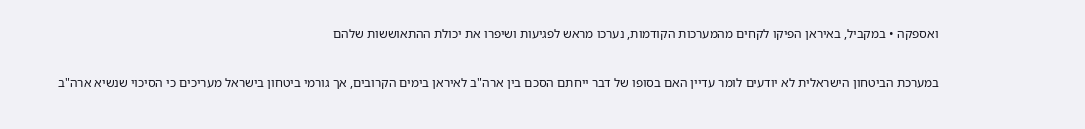ואספקה • במקביל, באיראן הפיקו לקחים מהמערכות הקודמות, נערכו מראש לפגיעות ושיפרו את יכולת ההתאוששות שלהם

במערכת הביטחון הישראלית לא יודעים לומר עדיין האם בסופו של דבר ייחתם הסכם בין ארה"ב לאיראן בימים הקרובים, אך גורמי ביטחון בישראל מעריכים כי הסיכוי שנשיא ארה"ב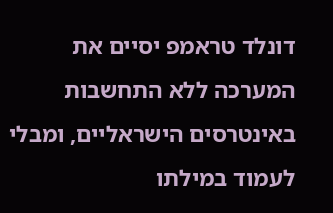דונלד טראמפ יסיים את המערכה ללא התחשבות באינטרסים הישראליים, ומבלי לעמוד במילתו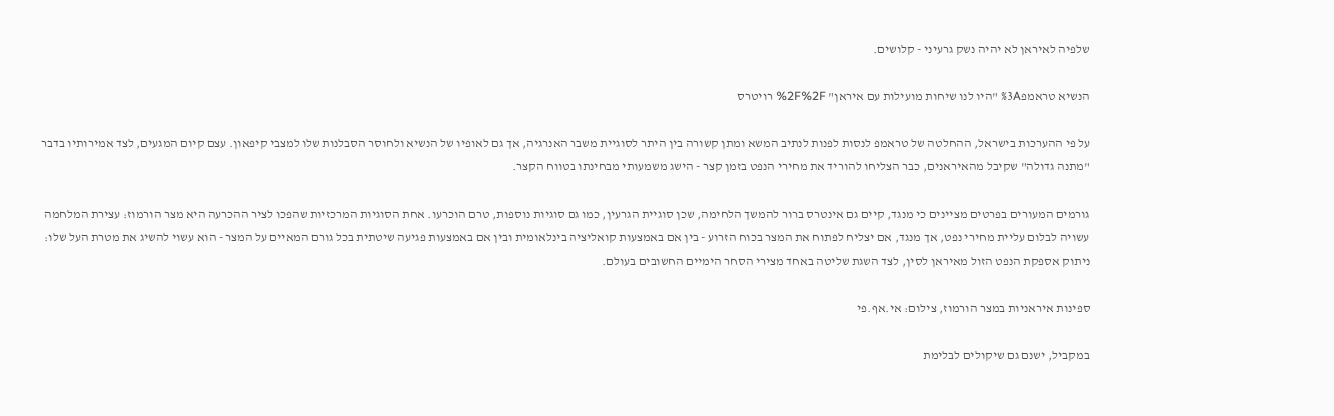שלפיה לאיראן לא יהיה נשק גרעיני - קלושים.

הנשיא טראמפ%3A "היו לנו שיחות מועילות עם איראן" %2F%2F רויטרס

על פי ההערכות בישראל, ההחלטה של טראמפ לנסות לפנות לנתיב המשא ומתן קשורה בין היתר לסוגיית משבר האנרגיה, אך גם לאופיו של הנשיא ולחוסר הסבלנות שלו למצבי קיפאון. עצם קיום המגעים, לצד אמירותיו בדבר "מתנה גדולה" שקיבל מהאיראנים, כבר הצליחו להוריד את מחירי הנפט בזמן קצר - הישג משמעותי מבחינתו בטווח הקצר.

גורמים המעורים בפרטים מציינים כי מנגד, קיים גם אינטרס ברור להמשך הלחימה, שכן סוגיית הגרעין, כמו גם סוגיות נוספות, טרם הוכרעו. אחת הסוגיות המרכזיות שהפכו לציר ההכרעה היא מצר הורמוז: עצירת המלחמה עשויה לבלום עליית מחירי נפט, אך מנגד, אם יצליח לפתוח את המצר בכוח הזרוע - בין אם באמצעות קואליציה בינלאומית ובין אם באמצעות פגיעה שיטתית בכל גורם המאיים על המצר - הוא עשוי להשיג את מטרת העל שלו: ניתוק אספקת הנפט הזול מאיראן לסין, לצד השגת שליטה באחד מצירי הסחר הימיים החשובים בעולם.

ספינות איראניות במצר הורמוז, צילום: אי.אף.פי

במקביל, ישנם גם שיקולים לבלימת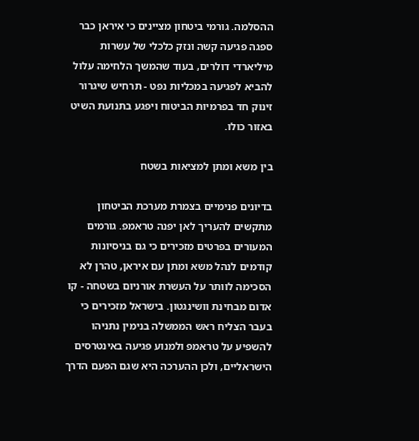ההסלמה. גורמי ביטחון מציינים כי איראן כבר ספגה פגיעה קשה ונזק כלכלי של עשרות מיליארדי דולרים, בעוד שהמשך הלחימה עלול להביא לפגיעה במכליות נפט - תרחיש שיגרור זינוק חד בפרמיות הביטוח ויפגע בתנועת השיט באזור כולו.

בין משא ומתן למציאות בשטח

בדיונים פנימיים בצמרת מערכת הביטחון מתקשים להעריך לאן יפנה טראמפ. גורמים המעורים בפרטים מזכירים כי גם בניסיונות קודמים לנהל משא ומתן עם איראן, טהרן לא הסכימה לוותר על העשרת אורניום בשטחה - קו אדום מבחינת וושינגטון. בישראל מזכירים כי בעבר הצליח ראש הממשלה בנימין נתניהו להשפיע על טראמפ ולמנוע פגיעה באינטרסים הישראליים, ולכן ההערכה היא שגם הפעם הדרך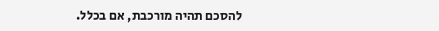להסכם תהיה מורכבת, אם בכלל.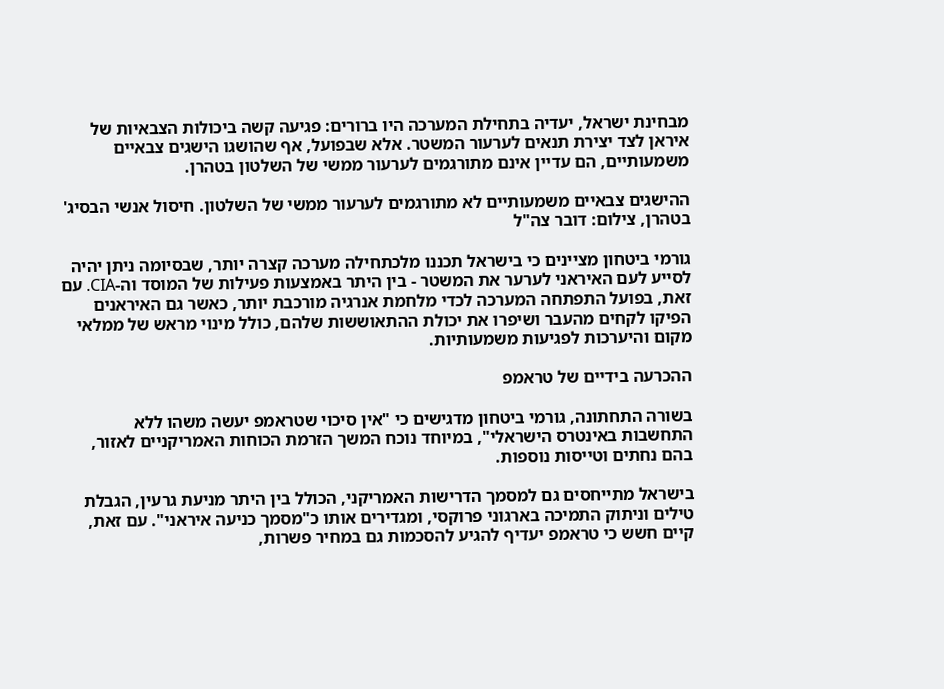מבחינת ישראל, יעדיה בתחילת המערכה היו ברורים: פגיעה קשה ביכולות הצבאיות של איראן לצד יצירת תנאים לערעור המשטר. אלא שבפועל, אף שהושגו הישגים צבאיים משמעותיים, הם עדיין אינם מתורגמים לערעור ממשי של השלטון בטהרן.

ההישגים צבאיים משמעותיים לא מתורגמים לערעור ממשי של השלטון. חיסול אנשי הבסיג' בטהרן, צילום: דובר צה"ל

גורמי ביטחון מציינים כי בישראל תכננו מלכתחילה מערכה קצרה יותר, שבסיומה ניתן יהיה לסייע לעם האיראני לערער את המשטר - בין היתר באמצעות פעילות של המוסד וה-CIA. עם זאת, בפועל התפתחה המערכה לכדי מלחמת אנרגיה מורכבת יותר, כאשר גם האיראנים הפיקו לקחים מהעבר ושיפרו את יכולת ההתאוששות שלהם, כולל מינוי מראש של ממלאי מקום והיערכות לפגיעות משמעותיות.

ההכרעה בידיים של טראמפ

בשורה התחתונה, גורמי ביטחון מדגישים כי "אין סיכוי שטראמפ יעשה משהו ללא התחשבות באינטרס הישראלי", במיוחד נוכח המשך הזרמת הכוחות האמריקניים לאזור, בהם נחתים וטייסות נוספות.

בישראל מתייחסים גם למסמך הדרישות האמריקני, הכולל בין היתר מניעת גרעין, הגבלת טילים וניתוק התמיכה בארגוני פרוקסי, ומגדירים אותו כ"מסמך כניעה איראני". עם זאת, קיים חשש כי טראמפ יעדיף להגיע להסכמות גם במחיר פשרות,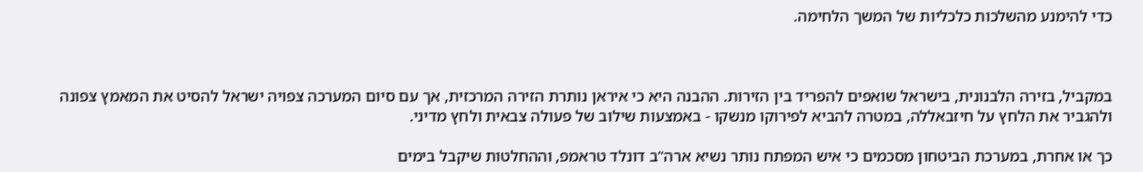כדי להימנע מהשלכות כלכליות של המשך הלחימה.



במקביל, בזירה הלבנונית, בישראל שואפים להפריד בין הזירות. ההבנה היא כי איראן נותרת הזירה המרכזית, אך עם סיום המערכה צפויה ישראל להסיט את המאמץ צפונה ולהגביר את הלחץ על חיזבאללה, במטרה להביא לפירוקו מנשקו - באמצעות שילוב של פעולה צבאית ולחץ מדיני.

כך או אחרת, במערכת הביטחון מסכמים כי איש המפתח נותר נשיא ארה"ב דונלד טראמפ, וההחלטות שיקבל בימים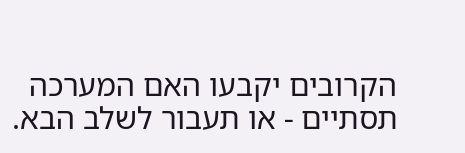הקרובים יקבעו האם המערכה תסתיים - או תעבור לשלב הבא.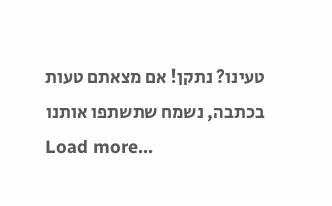טעינו? נתקן! אם מצאתם טעות בכתבה, נשמח שתשתפו אותנו
Load more...